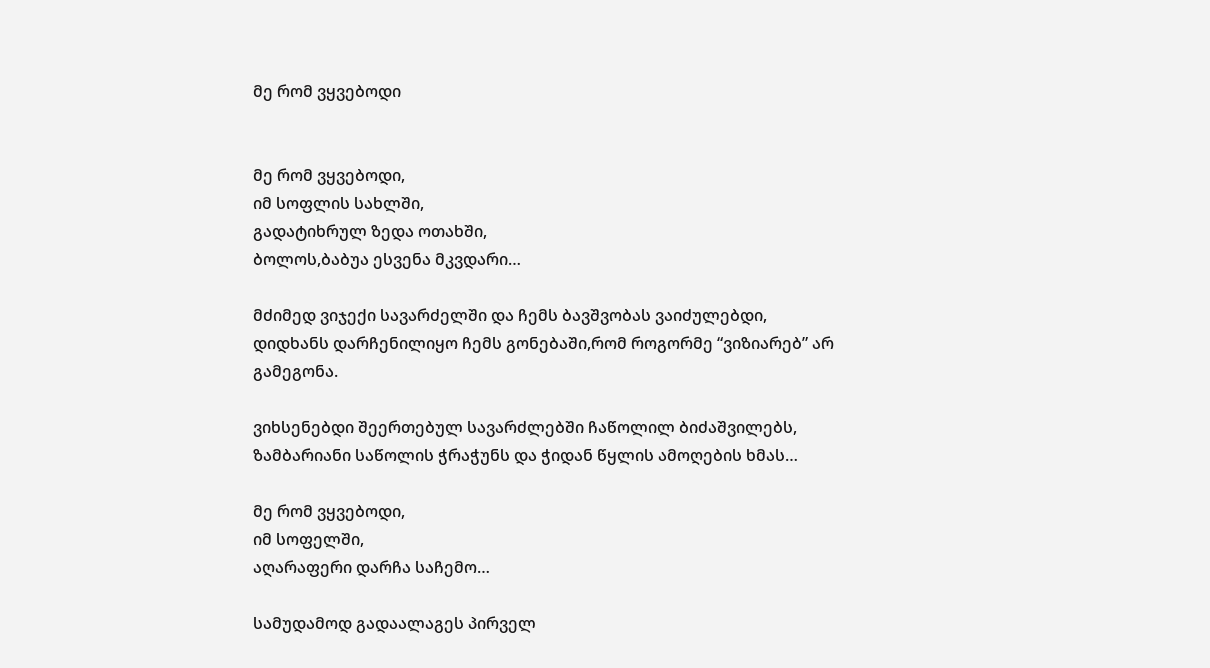მე რომ ვყვებოდი


მე რომ ვყვებოდი,
იმ სოფლის სახლში,
გადატიხრულ ზედა ოთახში,
ბოლოს,ბაბუა ესვენა მკვდარი…

მძიმედ ვიჯექი სავარძელში და ჩემს ბავშვობას ვაიძულებდი,
დიდხანს დარჩენილიყო ჩემს გონებაში,რომ როგორმე “ვიზიარებ” არ გამეგონა.

ვიხსენებდი შეერთებულ სავარძლებში ჩაწოლილ ბიძაშვილებს,
ზამბარიანი საწოლის ჭრაჭუნს და ჭიდან წყლის ამოღების ხმას…

მე რომ ვყვებოდი,
იმ სოფელში,
აღარაფერი დარჩა საჩემო…

სამუდამოდ გადაალაგეს პირველ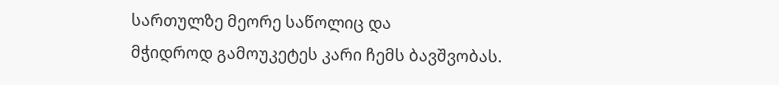სართულზე მეორე საწოლიც და
მჭიდროდ გამოუკეტეს კარი ჩემს ბავშვობას.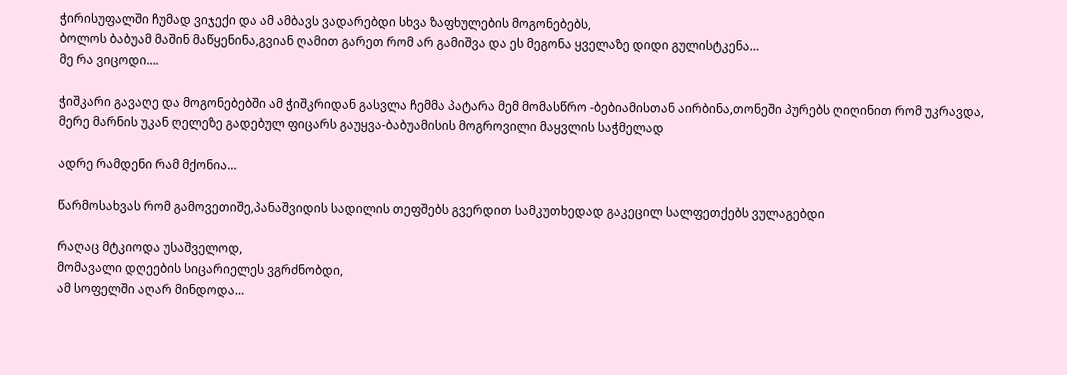ჭირისუფალში ჩუმად ვიჯექი და ამ ამბავს ვადარებდი სხვა ზაფხულების მოგონებებს,
ბოლოს ბაბუამ მაშინ მაწყენინა,გვიან ღამით გარეთ რომ არ გამიშვა და ეს მეგონა ყველაზე დიდი გულისტკენა…
მე რა ვიცოდი….

ჭიშკარი გავაღე და მოგონებებში ამ ჭიშკრიდან გასვლა ჩემმა პატარა მემ მომასწრო -ბებიამისთან აირბინა,თონეში პურებს ღიღინით რომ უკრავდა,
მერე მარნის უკან ღელეზე გადებულ ფიცარს გაუყვა-ბაბუამისის მოგროვილი მაყვლის საჭმელად

ადრე რამდენი რამ მქონია…

წარმოსახვას რომ გამოვეთიშე,პანაშვიდის სადილის თეფშებს გვერდით სამკუთხედად გაკეცილ სალფეთქებს ვულაგებდი

რაღაც მტკიოდა უსაშველოდ,
მომავალი დღეების სიცარიელეს ვგრძნობდი,
ამ სოფელში აღარ მინდოდა…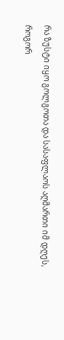რა ზუსტი იყო გოლგოთა და სასაფლაოს აღმართი იმ დღეს,
როგორ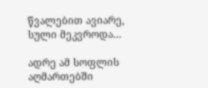წვალებით ავიარე,
სული მეკვროდა…

ადრე ამ სოფლის აღმართებში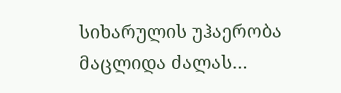სიხარულის უჰაერობა მაცლიდა ძალას…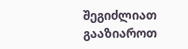შეგიძლიათ გააზიაროთ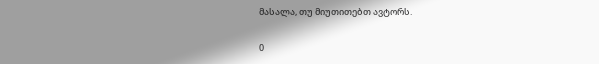მასალა, თუ მიუთითებთ ავტორს.

0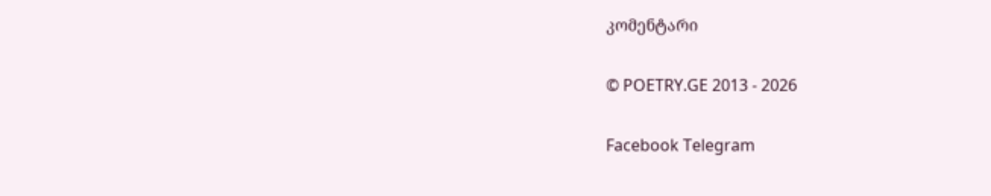კომენტარი

© POETRY.GE 2013 - 2026

Facebook Telegram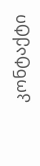კონტაქტი